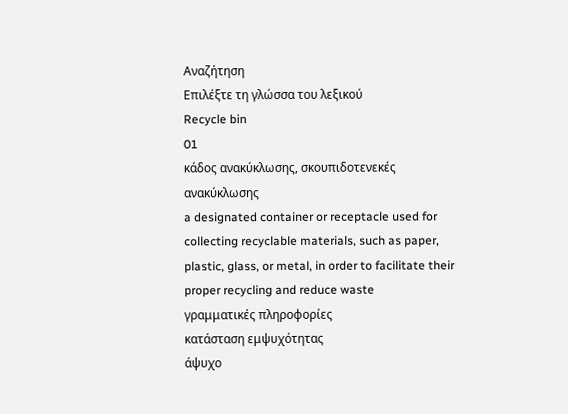Αναζήτηση
Επιλέξτε τη γλώσσα του λεξικού
Recycle bin
01
κάδος ανακύκλωσης, σκουπιδοτενεκές ανακύκλωσης
a designated container or receptacle used for collecting recyclable materials, such as paper, plastic, glass, or metal, in order to facilitate their proper recycling and reduce waste
γραμματικές πληροφορίες
κατάσταση εμψυχότητας
άψυχο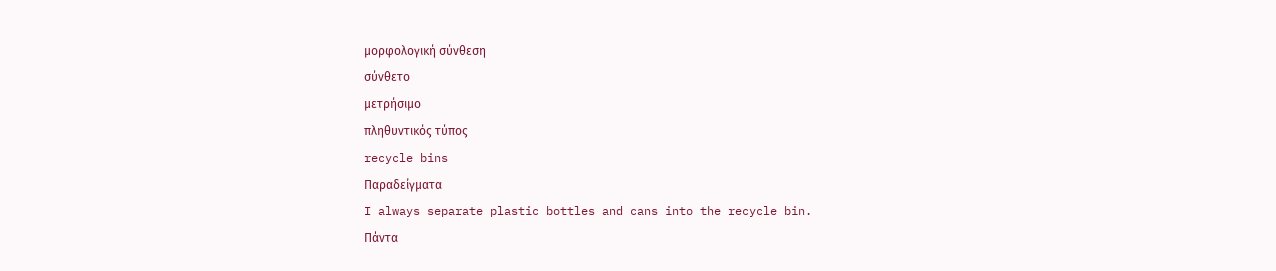μορφολογική σύνθεση
σύνθετο
μετρήσιμο
πληθυντικός τύπος
recycle bins
Παραδείγματα
I always separate plastic bottles and cans into the recycle bin.
Πάντα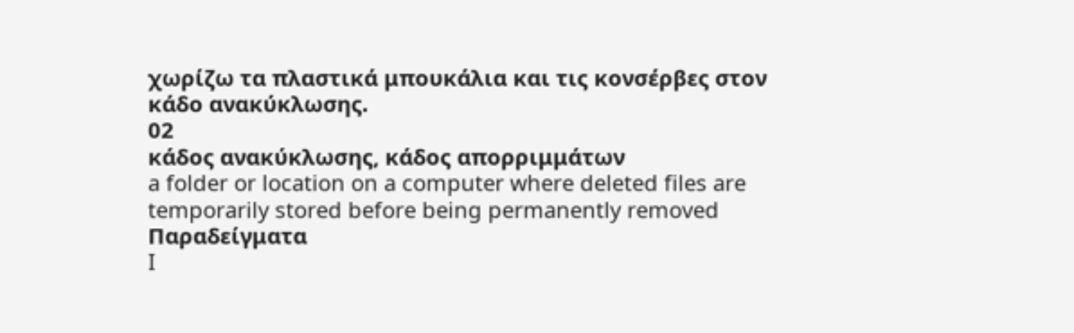χωρίζω τα πλαστικά μπουκάλια και τις κονσέρβες στον κάδο ανακύκλωσης.
02
κάδος ανακύκλωσης, κάδος απορριμμάτων
a folder or location on a computer where deleted files are temporarily stored before being permanently removed
Παραδείγματα
I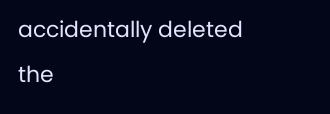accidentally deleted the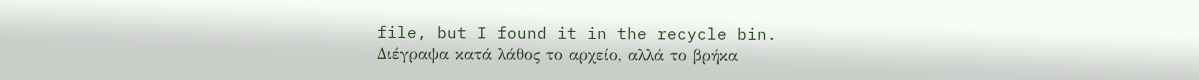file, but I found it in the recycle bin.
Διέγραψα κατά λάθος το αρχείο, αλλά το βρήκα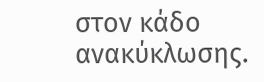στον κάδο ανακύκλωσης.